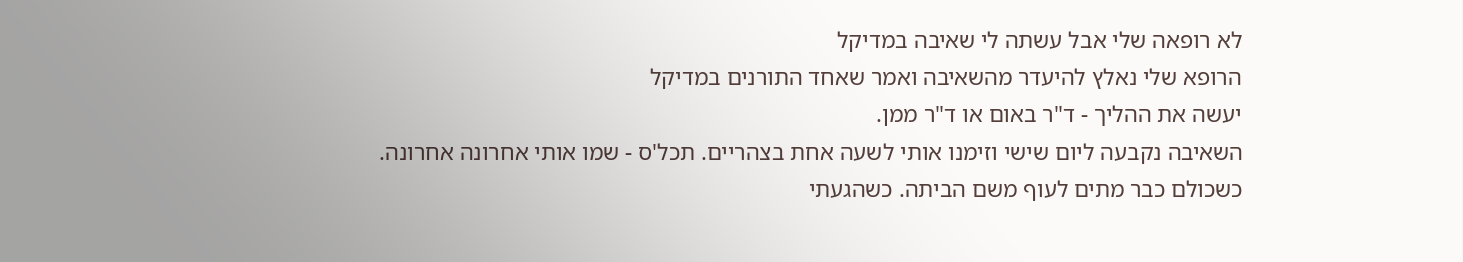לא רופאה שלי אבל עשתה לי שאיבה במדיקל
הרופא שלי נאלץ להיעדר מהשאיבה ואמר שאחד התורנים במדיקל
יעשה את ההליך - ד"ר באום או ד"ר ממן.
השאיבה נקבעה ליום שישי וזימנו אותי לשעה אחת בצהריים. תכל'ס - שמו אותי אחרונה אחרונה.
כשכולם כבר מתים לעוף משם הביתה. כשהגעתי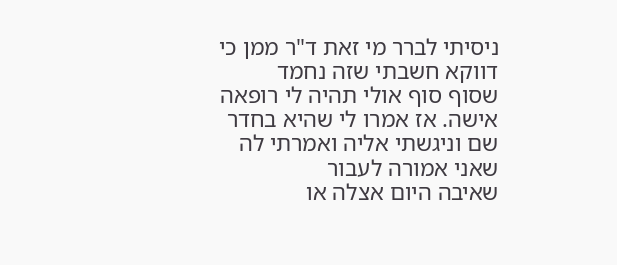ניסיתי לברר מי זאת ד"ר ממן כי דווקא חשבתי שזה נחמד
שסוף סוף אולי תהיה לי רופאה אישה. אז אמרו לי שהיא בחדר שם וניגשתי אליה ואמרתי לה שאני אמורה לעבור
שאיבה היום אצלה או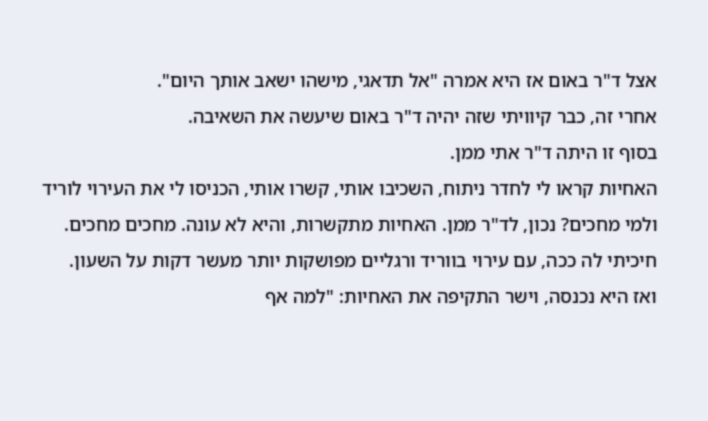אצל ד"ר באום אז היא אמרה "אל תדאגי, מישהו ישאב אותך היום".
אחרי זה, כבר קיוויתי שזה יהיה ד"ר באום שיעשה את השאיבה.
בסוף זו היתה ד"ר אתי ממן.
האחיות קראו לי לחדר ניתוח, השכיבו אותי, קשרו אותי, הכניסו לי את העירוי לוריד
ולמי מחכים? נכון, לד"ר ממן. האחיות מתקשרות, והיא לא עונה. מחכים מחכים.
חיכיתי לה ככה, עם עירוי בווריד ורגליים מפושקות יותר מעשר דקות על השעון.
ואז היא נכנסה, וישר התקיפה את האחיות: "למה אף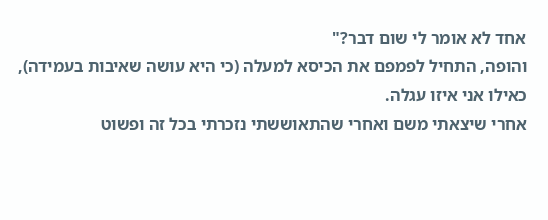אחד לא אומר לי שום דבר?"
והופה, התחיל לפמפם את הכיסא למעלה (כי היא עושה שאיבות בעמידה), כאילו אני איזו עגלה.
אחרי שיצאתי משם ואחרי שהתאוששתי נזכרתי בכל זה ופשוט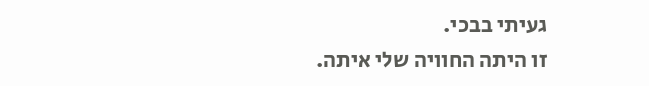געיתי בבכי.
זו היתה החוויה שלי איתה.